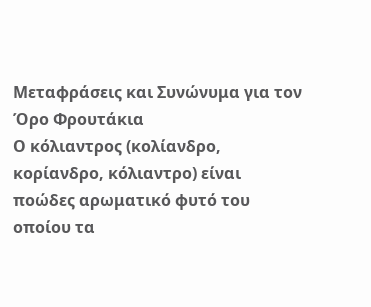Μεταφράσεις και Συνώνυμα για τον Όρο Φρουτάκια
Ο κόλιαντρος (κολίανδρο, κορίανδρο, κόλιαντρο) είναι ποώδες αρωματικό φυτό του οποίου τα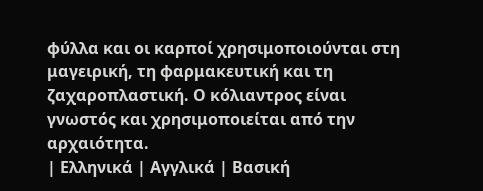φύλλα και οι καρποί χρησιμοποιούνται στη μαγειρική, τη φαρμακευτική και τη ζαχαροπλαστική. Ο κόλιαντρος είναι γνωστός και χρησιμοποιείται από την αρχαιότητα.
| Ελληνικά | Αγγλικά | Βασική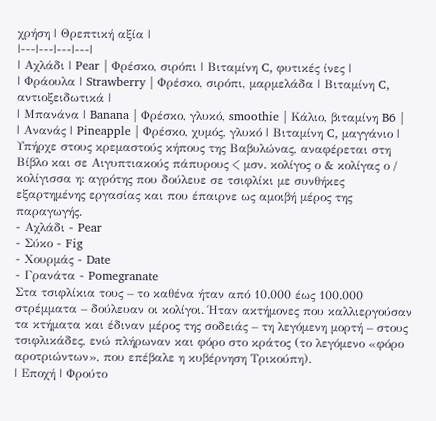χρήση | Θρεπτική αξία |
|---|---|---|---|
| Αχλάδι | Pear | Φρέσκο, σιρόπι | Βιταμίνη C, φυτικές ίνες |
| Φράουλα | Strawberry | Φρέσκο, σιρόπι, μαρμελάδα | Βιταμίνη C, αντιοξειδωτικά |
| Μπανάνα | Banana | Φρέσκο, γλυκό, smoothie | Κάλιο, βιταμίνη B6 |
| Ανανάς | Pineapple | Φρέσκο, χυμός, γλυκό | Βιταμίνη C, μαγγάνιο |
Υπήρχε στους κρεμαστούς κήπους της Βαβυλώνας, αναφέρεται στη Βίβλο και σε Αιγυπτιακούς πάπυρους < μσν. κολίγος ο & κολίγας ο / κολίγισσα η: αγρότης που δούλευε σε τσιφλίκι με συνθήκες εξαρτημένης εργασίας και που έπαιρνε ως αμοιβή μέρος της παραγωγής.
- Αχλάδι - Pear
- Σύκο - Fig
- Χουρμάς - Date
- Γρανάτα - Pomegranate
Στα τσιφλίκια τους – το καθένα ήταν από 10.000 έως 100.000 στρέμματα – δούλευαν οι κολίγοι. Ήταν ακτήμονες που καλλιεργούσαν τα κτήματα και έδιναν μέρος της σοδειάς – τη λεγόμενη μορτή – στους τσιφλικάδες, ενώ πλήρωναν και φόρο στο κράτος (το λεγόμενο «φόρο αροτριώντων», που επέβαλε η κυβέρνηση Τρικούπη).
| Εποχή | Φρούτο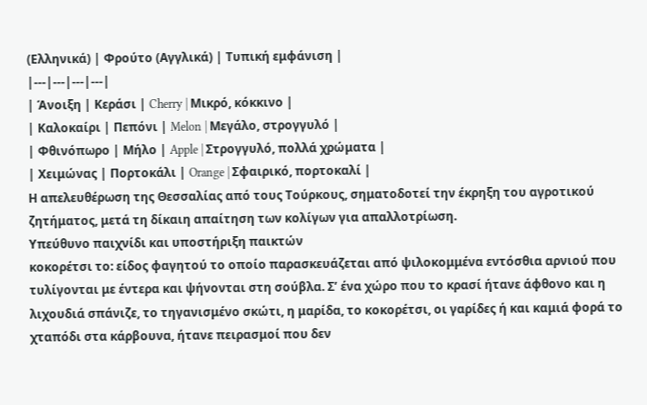(Ελληνικά) | Φρούτο (Αγγλικά) | Τυπική εμφάνιση |
|---|---|---|---|
| Άνοιξη | Κεράσι | Cherry | Μικρό, κόκκινο |
| Καλοκαίρι | Πεπόνι | Melon | Μεγάλο, στρογγυλό |
| Φθινόπωρο | Μήλο | Apple | Στρογγυλό, πολλά χρώματα |
| Χειμώνας | Πορτοκάλι | Orange | Σφαιρικό, πορτοκαλί |
Η απελευθέρωση της Θεσσαλίας από τους Τούρκους, σηματοδοτεί την έκρηξη του αγροτικού ζητήματος, μετά τη δίκαιη απαίτηση των κολίγων για απαλλοτρίωση.
Υπεύθυνο παιχνίδι και υποστήριξη παικτών
κοκορέτσι το: είδος φαγητού το οποίο παρασκευάζεται από ψιλοκομμένα εντόσθια αρνιού που τυλίγονται με έντερα και ψήνονται στη σούβλα. Σ’ ένα χώρο που το κρασί ήτανε άφθονο και η λιχουδιά σπάνιζε, το τηγανισμένο σκώτι, η μαρίδα, το κοκορέτσι, οι γαρίδες ή και καμιά φορά το χταπόδι στα κάρβουνα, ήτανε πειρασμοί που δεν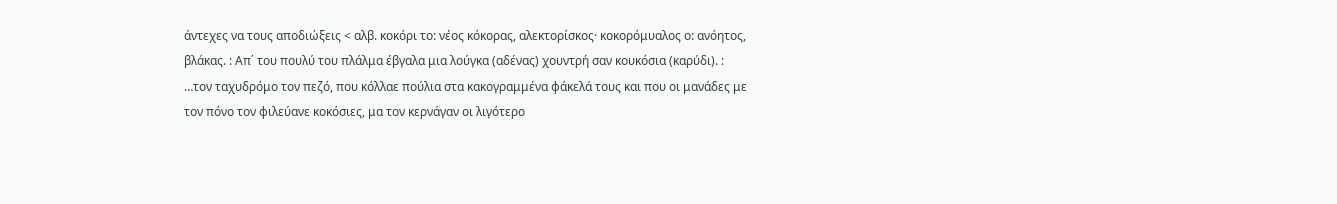άντεχες να τους αποδιώξεις < αλβ. κοκόρι το: νέος κόκορας, αλεκτορίσκος· κοκορόμυαλος ο: ανόητος, βλάκας. : Απ΄ του πουλύ του πλάλμα έβγαλα μια λούγκα (αδένας) χουντρή σαν κουκόσια (καρύδι). : …τον ταχυδρόμο τον πεζό, που κόλλαε πούλια στα κακογραμμένα φάκελά τους και που οι μανάδες με τον πόνο τον φιλεύανε κοκόσιες, μα τον κερνάγαν οι λιγότερο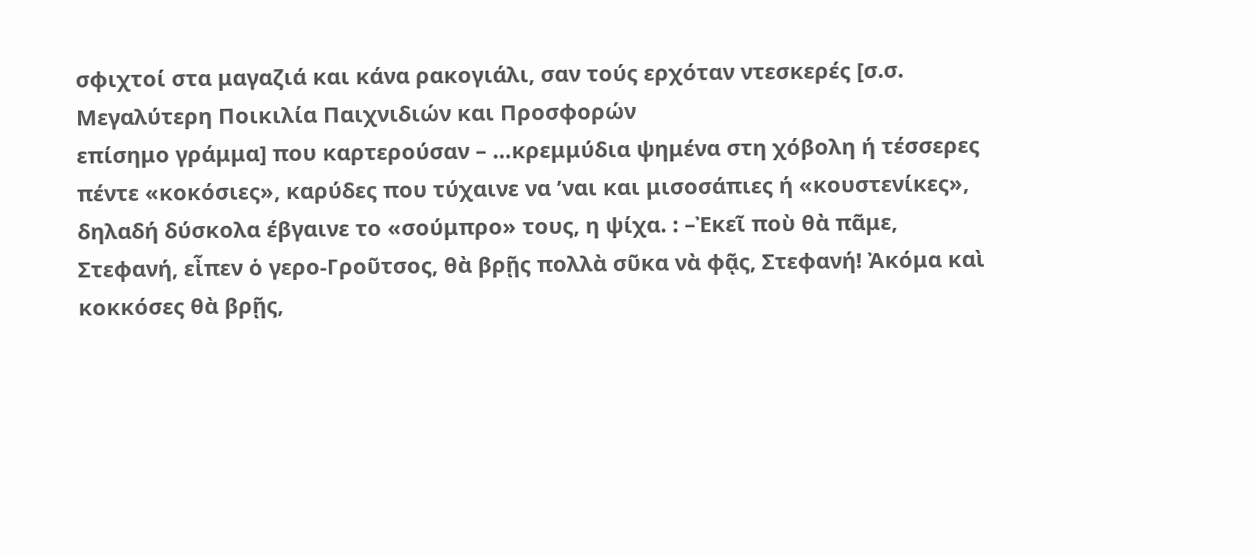σφιχτοί στα μαγαζιά και κάνα ρακογιάλι, σαν τούς ερχόταν ντεσκερές [σ.σ.
Μεγαλύτερη Ποικιλία Παιχνιδιών και Προσφορών
επίσημο γράμμα] που καρτερούσαν – …κρεμμύδια ψημένα στη χόβολη ή τέσσερες πέντε «κοκόσιες», καρύδες που τύχαινε να ’ναι και μισοσάπιες ή «κουστενίκες», δηλαδή δύσκολα έβγαινε το «σούμπρο» τους, η ψίχα. : –Ἐκεῖ ποὺ θὰ πᾶμε, Στεφανή, εἶπεν ὁ γερο-Γροῦτσος, θὰ βρῇς πολλὰ σῦκα νὰ φᾷς, Στεφανή! Ἀκόμα καὶ κοκκόσες θὰ βρῇς,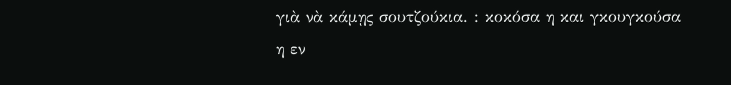γιὰ νὰ κάμῃς σουτζούκια. : κοκόσα η και γκουγκούσα η εν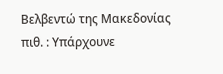Βελβεντώ της Μακεδονίας πιθ. : Υπάρχουνε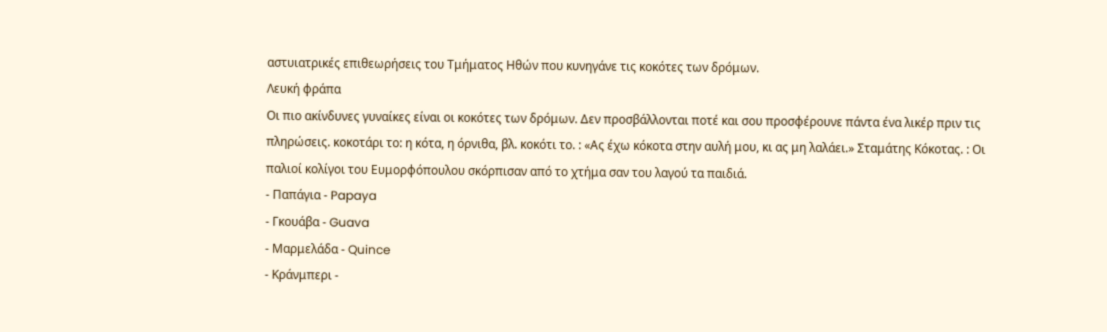αστυιατρικές επιθεωρήσεις του Τμήματος Ηθών που κυνηγάνε τις κοκότες των δρόμων.
Λευκή φράπα
Οι πιο ακίνδυνες γυναίκες είναι οι κοκότες των δρόμων. Δεν προσβάλλονται ποτέ και σου προσφέρουνε πάντα ένα λικέρ πριν τις πληρώσεις. κοκοτάρι το: η κότα, η όρνιθα, βλ. κοκότι το. : «Ας έχω κόκοτα στην αυλή μου, κι ας μη λαλάει.» Σταμάτης Κόκοτας. : Οι παλιοί κολίγοι του Ευμορφόπουλου σκόρπισαν από το χτήμα σαν του λαγού τα παιδιά.
- Παπάγια - Papaya
- Γκουάβα - Guava
- Μαρμελάδα - Quince
- Κράνμπερι -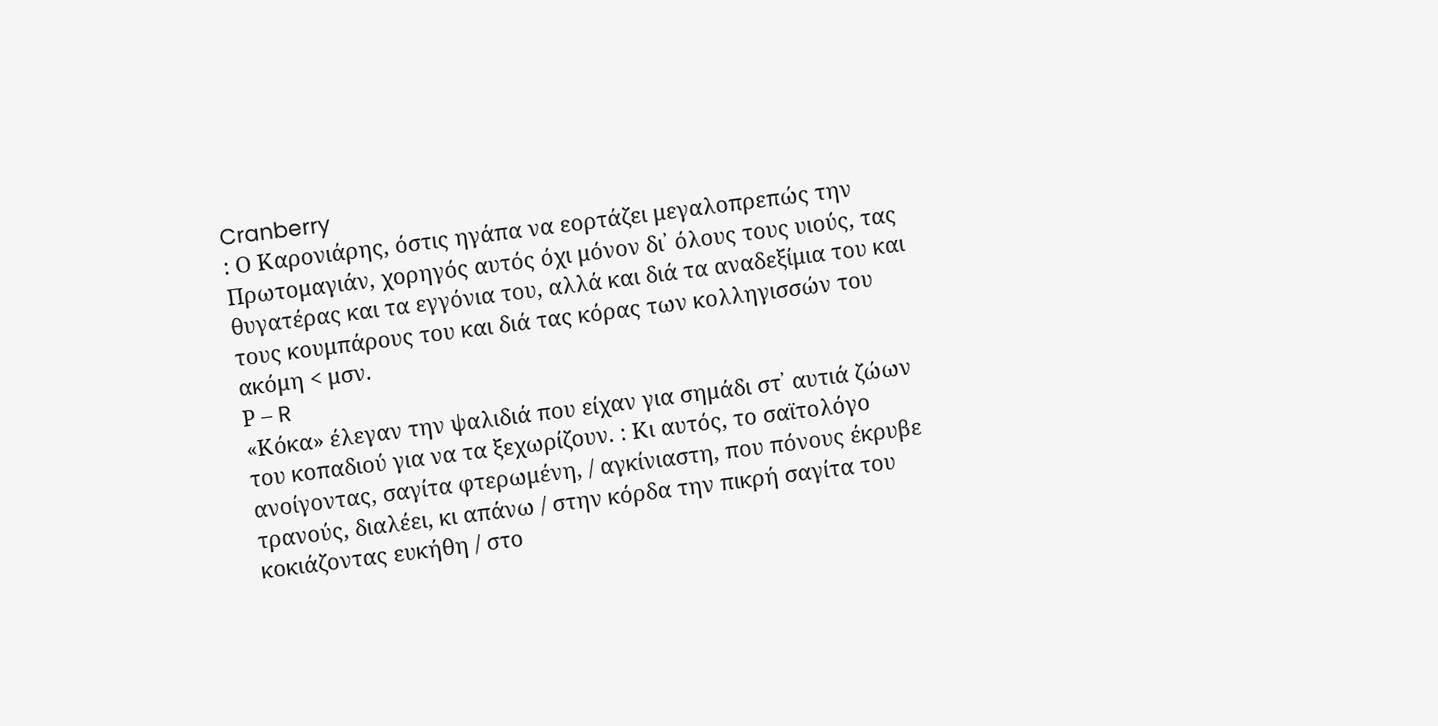Cranberry
: Ο Καρονιάρης, όστις ηγάπα να εορτάζει μεγαλοπρεπώς την Πρωτομαγιάν, χορηγός αυτός όχι μόνον δι᾿ όλους τους υιούς, τας θυγατέρας και τα εγγόνια του, αλλά και διά τα αναδεξίμια του και τους κουμπάρους του και διά τας κόρας των κολληγισσών του ακόμη < μσν.
Ρ – R
«Κόκα» έλεγαν την ψαλιδιά που είχαν για σημάδι στ᾿ αυτιά ζώων του κοπαδιού για να τα ξεχωρίζουν. : Κι αυτός, το σαϊτολόγο ανοίγοντας, σαγίτα φτερωμένη, / αγκίνιαστη, που πόνους έκρυβε τρανούς, διαλέει, κι απάνω / στην κόρδα την πικρή σαγίτα του κοκιάζοντας ευκήθη / στο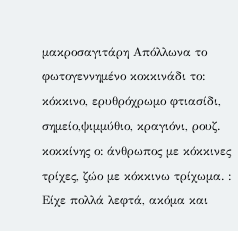μακροσαγιτάρη Απόλλωνα το φωτογεννημένο κοκκινάδι το: κόκκινο, ερυθρόχρωμο φτιασίδι, σημείο,ψιμμύθιο, κραγιόνι, ρουζ. κοκκίνης ο: άνθρωπος με κόκκινες τρίχες, ζώο με κόκκινω τρίχωμα. : Είχε πολλά λεφτά, ακόμα και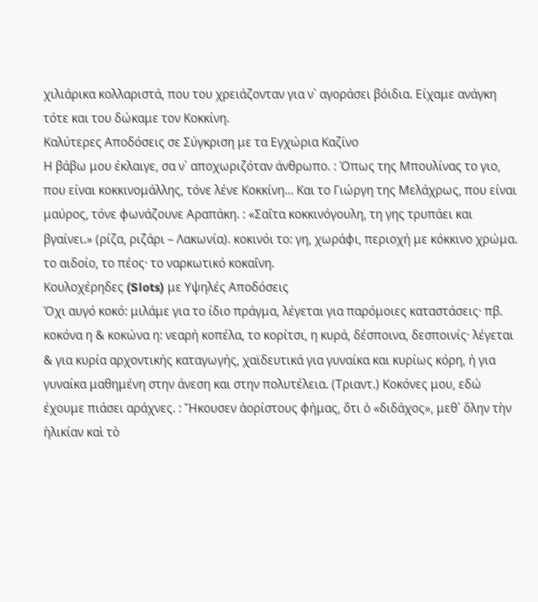χιλιάρικα κολλαριστά, που του χρειάζονταν για ν᾿ αγοράσει βόιδια. Είχαμε ανάγκη τότε και του δώκαμε τον Κοκκίνη.
Καλύτερες Αποδόσεις σε Σύγκριση με τα Εγχώρια Καζίνο
Η βάβω μου έκλαιγε, σα ν᾿ αποχωριζόταν άνθρωπο. : Όπως της Μπουλίνας το γιο, που είναι κοκκινομάλλης, τόνε λένε Κοκκίνη… Και το Γιώργη της Μελάχρως, που είναι μαύρος, τόνε φωνάζουνε Αραπάκη. : «Σαΐτα κοκκινόγουλη, τη γης τρυπάει και βγαίνει.» (ρίζα, ριζάρι – Λακωνία). κοκινόι το: γη, χωράφι, περιοχή με κόκκινο χρώμα. το αιδοίο, το πέος· το ναρκωτικό κοκαΐνη.
Κουλοχέρηδες (Slots) με Υψηλές Αποδόσεις
Όχι αυγό κοκό: μιλάμε για το ίδιο πράγμα, λέγεται για παρόμοιες καταστάσεις· πβ. κοκόνα η & κοκώνα η: νεαρή κοπέλα, το κορίτσι, η κυρά, δέσποινα, δεσποινίς· λέγεται & για κυρία αρχοντικής καταγωγής, χαϊδευτικά για γυναίκα και κυρίως κόρη, ή για γυναίκα μαθημένη στην άνεση και στην πολυτέλεια. (Τριαντ.) Κοκόνες μου, εδώ έχουμε πιάσει αράχνες. : Ἤκουσεν ἀορίστους φήμας, ὅτι ὁ «διδάχος», μεθ᾿ ὅλην τὴν ἡλικίαν καὶ τὸ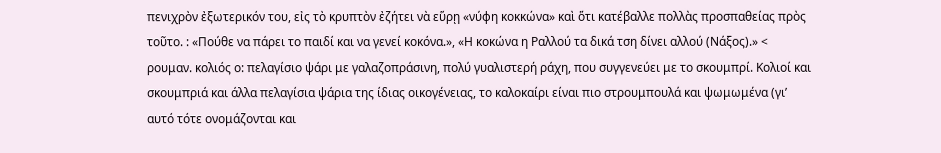πενιχρὸν ἐξωτερικόν του, εἰς τὸ κρυπτὸν ἐζήτει νὰ εὕρῃ «νύφη κοκκώνα» καὶ ὅτι κατέβαλλε πολλὰς προσπαθείας πρὸς τοῦτο. : «Πούθε να πάρει το παιδί και να γενεί κοκόνα.», «Η κοκώνα η Ραλλού τα δικά τση δίνει αλλού (Νάξος).» < ρουμαν. κολιός ο: πελαγίσιο ψάρι με γαλαζοπράσινη, πολύ γυαλιστερή ράχη, που συγγενεύει με το σκουμπρί. Κολιοί και σκουμπριά και άλλα πελαγίσια ψάρια της ίδιας οικογένειας, το καλοκαίρι είναι πιο στρουμπουλά και ψωμωμένα (γι’ αυτό τότε ονομάζονται και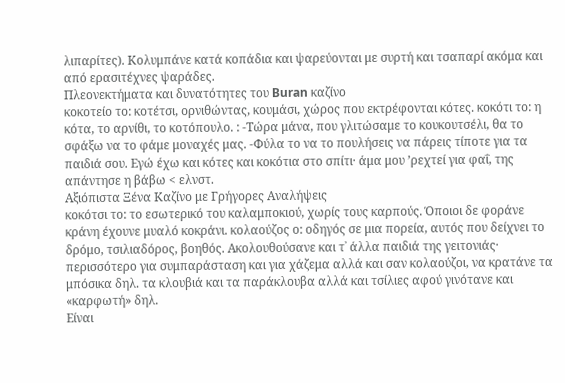λιπαρίτες). Κολυμπάνε κατά κοπάδια και ψαρεύονται με συρτή και τσαπαρί ακόμα και από ερασιτέχνες ψαράδες.
Πλεονεκτήματα και δυνατότητες του Buran καζίνο
κοκοτείο το: κοτέτσι, ορνιθώντας, κουμάσι, χώρος που εκτρέφονται κότες. κοκότι το: η κότα, το αρνίθι, το κοτόπουλο. : -Τώρα μάνα, που γλιτώσαμε το κουκουτσέλι, θα το σφάξω να το φάμε μοναχές μας. -Φύλα το να το πουλήσεις να πάρεις τίποτε για τα παιδιά σου. Εγώ έχω και κότες και κοκότια στο σπίτι· άμα μου ’ρεχτεί για φαΐ, της απάντησε η βάβω < ελνστ.
Αξιόπιστα Ξένα Καζίνο με Γρήγορες Αναλήψεις
κοκότσι το: το εσωτερικό του καλαμποκιού, χωρίς τους καρπούς. Όποιοι δε φοράνε κράνη έχουνε μυαλό κοκράνι. κολαούζος ο: οδηγός σε μια πορεία, αυτός που δείχνει το δρόμο, τσιλιαδόρος, βοηθός. Ακολουθούσανε και τ᾿ άλλα παιδιά της γειτονιάς· περισσότερο για συμπαράσταση και για χάζεμα αλλά και σαν κολαούζοι, να κρατάνε τα μπόσικα δηλ. τα κλουβιά και τα παράκλουβα αλλά και τσίλιες αφού γινότανε και «καρφωτή» δηλ.
Είναι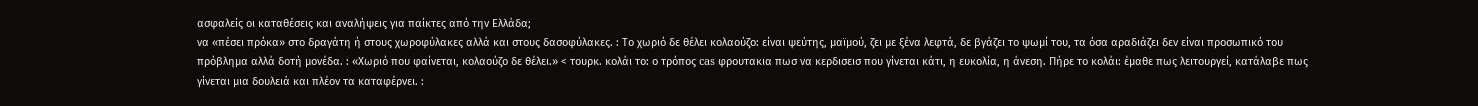ασφαλείς οι καταθέσεις και αναλήψεις για παίκτες από την Ελλάδα;
να «πέσει πρόκα» στο δραγάτη ή στους χωροφύλακες αλλά και στους δασοφύλακες. : Το χωριό δε θέλει κολαούζο: είναι ψεύτης, μαϊμού, ζει με ξένα λεφτά, δε βγάζει το ψωμί του, τα όσα αραδιάζει δεν είναι προσωπικό του πρόβλημα αλλά δοτή μονέδα. : «Χωριό που φαίνεται, κολαούζο δε θέλει.» < τουρκ. κολάι το: ο τρόπος cas φρουτακια πωσ να κερδισεισ που γίνεται κάτι, η ευκολία, η άνεση. Πήρε το κολάι: έμαθε πως λειτουργεί, κατάλαβε πως γίνεται μια δουλειά και πλέον τα καταφέρνει. :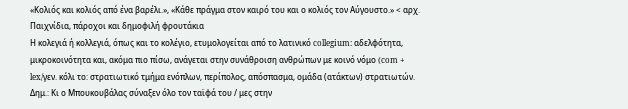«Κολιός και κολιός από ένα βαρέλι.», «Κάθε πράγμα στον καιρό του και ο κολιός τον Αύγουστο.» < αρχ.
Παιχνίδια, πάροχοι και δημοφιλή φρουτάκια
Η κολεγιά ή κολλεγιά, όπως και το κολέγιο, ετυμολογείται από το λατινικό collegium: αδελφότητα, μικροκοινότητα και, ακόμα πιο πίσω, ανάγεται στην συνάθροιση ανθρώπων με κοινό νόμο (com + lex/γεν. κόλι το: στρατιωτικό τμήμα ενόπλων, περίπολος, απόσπασμα, ομάδα (ατάκτων) στρατιωτών. Δημ.: Κι ο Μπουκουβάλας σύναξεν όλο τον ταϊφά του / μες στην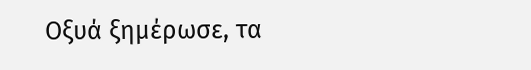Οξυά ξημέρωσε, τα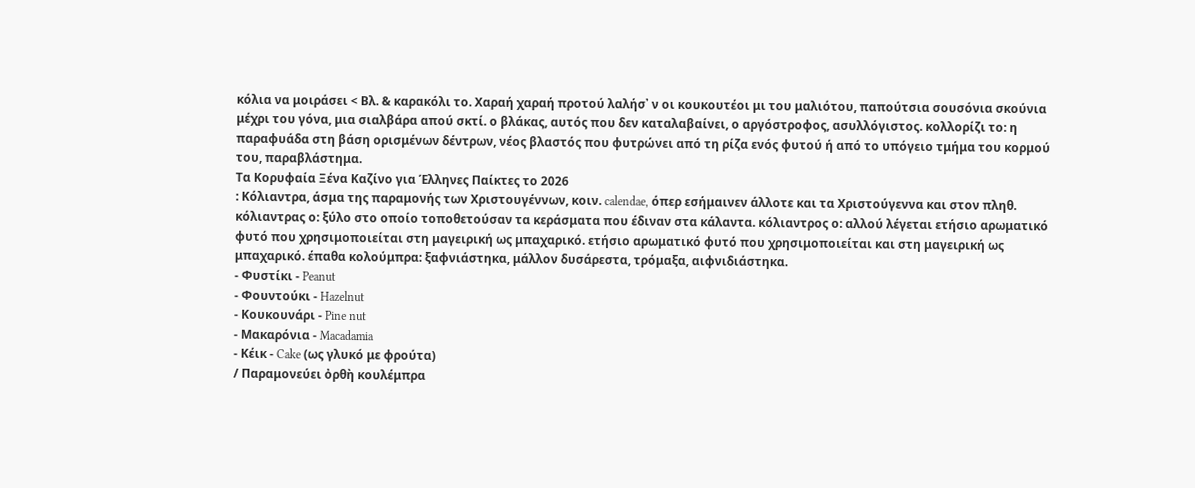κόλια να μοιράσει < Βλ. & καρακόλι το. Χαραή χαραή προτού λαλήσ᾿ ν οι κουκουτέοι μι του μαλιότου, παπούτσια σουσόνια σκούνια μέχρι του γόνα, μια σιαλβάρα απού σκτί. ο βλάκας, αυτός που δεν καταλαβαίνει, ο αργόστροφος, ασυλλόγιστος. κολλορίζι το: η παραφυάδα στη βάση ορισμένων δέντρων, νέος βλαστός που φυτρώνει από τη ρίζα ενός φυτού ή από το υπόγειο τμήμα του κορμού του, παραβλάστημα.
Τα Κορυφαία Ξένα Καζίνο για Έλληνες Παίκτες το 2026
: Κόλιαντρα, άσμα της παραμονής των Χριστουγέννων, κοιν. calendae, όπερ εσήμαινεν άλλοτε και τα Χριστούγεννα και στον πληθ. κόλιαντρας ο: ξύλο στο οποίο τοποθετούσαν τα κεράσματα που έδιναν στα κάλαντα. κόλιαντρος ο: αλλού λέγεται ετήσιο αρωματικό φυτό που χρησιμοποιείται στη μαγειρική ως μπαχαρικό. ετήσιο αρωματικό φυτό που χρησιμοποιείται και στη μαγειρική ως μπαχαρικό. έπαθα κολούμπρα: ξαφνιάστηκα, μάλλον δυσάρεστα, τρόμαξα, αιφνιδιάστηκα.
- Φυστίκι - Peanut
- Φουντούκι - Hazelnut
- Κουκουνάρι - Pine nut
- Μακαρόνια - Macadamia
- Κέικ - Cake (ως γλυκό με φρούτα)
/ Παραμονεύει ὀρθὴ κουλέμπρα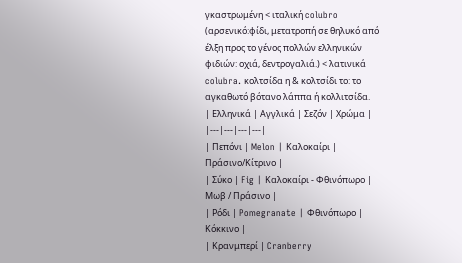γκαστρωμένη < ιταλική colubro (αρσενικό:φίδι, μετατροπή σε θηλυκό από έλξη προς το γένος πολλών ελληνικών φιδιών: οχιά, δεντρογαλιά.) < λατινικά colubra. κολτσίδα η & κολτσίδι το: το αγκαθωτό βότανο λάππα ή κολλιτσίδα.
| Ελληνικά | Αγγλικά | Σεζόν | Χρώμα |
|---|---|---|---|
| Πεπόνι | Melon | Καλοκαίρι | Πράσινο/Κίτρινο |
| Σύκο | Fig | Καλοκαίρι - Φθινόπωρο | Μωβ / Πράσινο |
| Ρόδι | Pomegranate | Φθινόπωρο | Κόκκινο |
| Κρανμπερί | Cranberry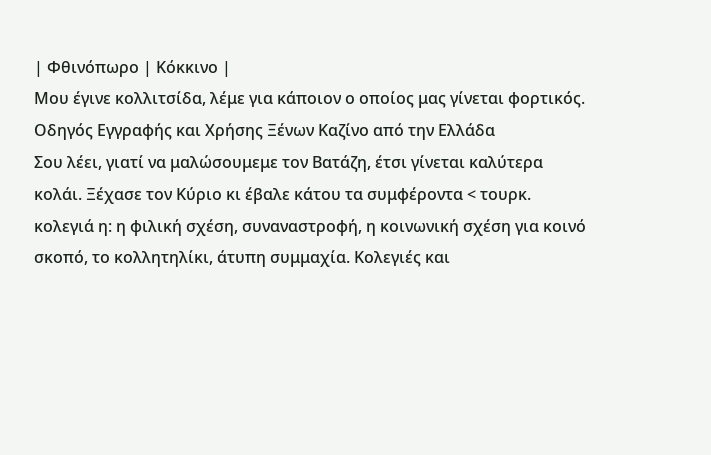| Φθινόπωρο | Κόκκινο |
Μου έγινε κολλιτσίδα, λέμε για κάποιον ο οποίος μας γίνεται φορτικός.
Οδηγός Εγγραφής και Χρήσης Ξένων Καζίνο από την Ελλάδα
Σου λέει, γιατί να μαλώσουμεμε τον Βατάζη, έτσι γίνεται καλύτερα κολάι. Ξέχασε τον Κύριο κι έβαλε κάτου τα συμφέροντα < τουρκ. κολεγιά η: η φιλική σχέση, συναναστροφή, η κοινωνική σχέση για κοινό σκοπό, το κολλητηλίκι, άτυπη συμμαχία. Κολεγιές και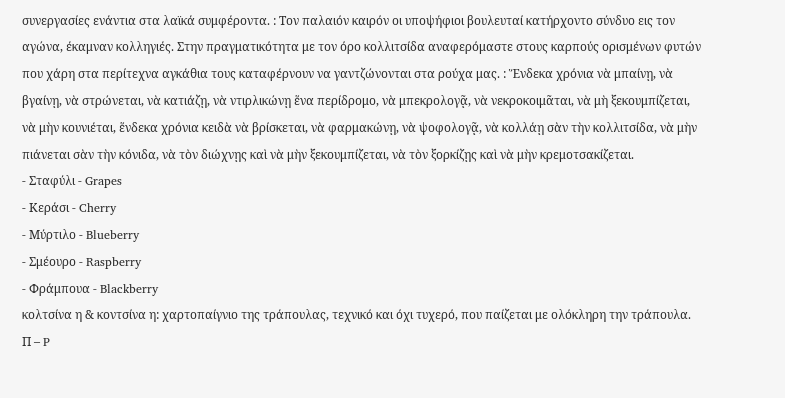συνεργασίες ενάντια στα λαϊκά συμφέροντα. : Τον παλαιόν καιρόν οι υποψήφιοι βουλευταί κατήρχοντο σύνδυο εις τον αγώνα, έκαμναν κολληγιές. Στην πραγματικότητα με τον όρο κολλιτσίδα αναφερόμαστε στους καρπούς ορισμένων φυτών που χάρη στα περίτεχνα αγκάθια τους καταφέρνουν να γαντζώνονται στα ρούχα μας. : Ἕνδεκα χρόνια νὰ μπαίνῃ, νὰ βγαίνῃ, νὰ στρώνεται, νὰ κατιάζῃ, νὰ ντιρλικώνῃ ἕνα περίδρομο, νὰ μπεκρολογᾷ, νὰ νεκροκοιμᾶται, νὰ μὴ ξεκουμπίζεται, νὰ μὴν κουνιέται, ἕνδεκα χρόνια κειδὰ νὰ βρίσκεται, νὰ φαρμακώνῃ, νὰ ψοφολογᾷ, νὰ κολλάῃ σὰν τὴν κολλιτσίδα, νὰ μὴν πιάνεται σὰν τὴν κόνιδα, νὰ τὸν διώχνῃς καὶ νὰ μὴν ξεκουμπίζεται, νὰ τὸν ξορκίζῃς καὶ νὰ μὴν κρεμοτσακίζεται.
- Σταφύλι - Grapes
- Κεράσι - Cherry
- Μύρτιλο - Blueberry
- Σμέουρο - Raspberry
- Φράμπουα - Blackberry
κολτσίνα η & κοντσίνα η: χαρτοπαίγνιο της τράπουλας, τεχνικό και όχι τυχερό, που παίζεται με ολόκληρη την τράπουλα.
Π – P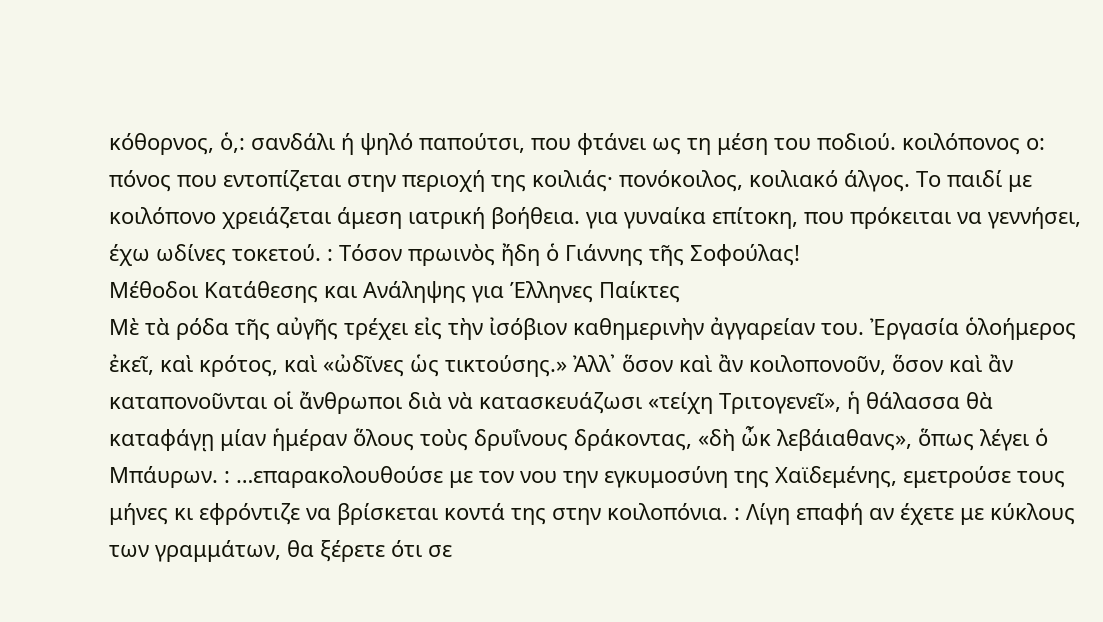κόθορνος, ὁ,: σανδάλι ή ψηλό παπούτσι, που φτάνει ως τη μέση του ποδιού. κοιλόπονος ο: πόνος που εντοπίζεται στην περιοχή της κοιλιάς· πονόκοιλος, κοιλιακό άλγος. Το παιδί με κοιλόπονο χρειάζεται άμεση ιατρική βοήθεια. για γυναίκα επίτοκη, που πρόκειται να γεννήσει, έχω ωδίνες τοκετού. : Τόσον πρωινὸς ἤδη ὁ Γιάννης τῆς Σοφούλας!
Μέθοδοι Κατάθεσης και Ανάληψης για Έλληνες Παίκτες
Μὲ τὰ ρόδα τῆς αὐγῆς τρέχει εἰς τὴν ἰσόβιον καθημερινὴν ἀγγαρείαν του. Ἐργασία ὁλοήμερος ἐκεῖ, καὶ κρότος, καὶ «ὠδῖνες ὡς τικτούσης.» Ἀλλ᾿ ὅσον καὶ ἂν κοιλοπονοῦν, ὅσον καὶ ἂν καταπονοῦνται οἱ ἄνθρωποι διὰ νὰ κατασκευάζωσι «τείχη Τριτογενεῖ», ἡ θάλασσα θὰ καταφάγῃ μίαν ἡμέραν ὅλους τοὺς δρυΐνους δράκοντας, «δὴ ὦκ λεβάιαθανς», ὅπως λέγει ὁ Μπάυρων. : …επαρακολουθούσε με τον νου την εγκυμοσύνη της Χαϊδεμένης, εμετρούσε τους μήνες κι εφρόντιζε να βρίσκεται κοντά της στην κοιλοπόνια. : Λίγη επαφή αν έχετε με κύκλους των γραμμάτων, θα ξέρετε ότι σε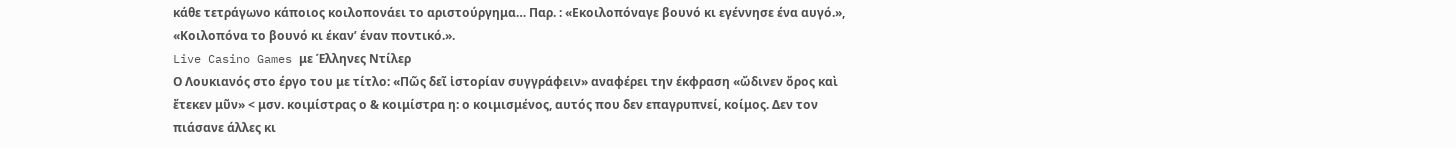κάθε τετράγωνο κάποιος κοιλοπονάει το αριστούργημα… Παρ. : «Εκοιλοπόναγε βουνό κι εγέννησε ένα αυγό.», «Κοιλοπόνα το βουνό κι έκαν’ έναν ποντικό.».
Live Casino Games με Έλληνες Ντίλερ
Ο Λουκιανός στο έργο του με τίτλο: «Πῶς δεῖ ἱστορίαν συγγράφειν» αναφέρει την έκφραση «ὤδινεν ὄρος καὶ ἔτεκεν μῦν» < μσν. κοιμίστρας ο & κοιμίστρα η: ο κοιμισμένος, αυτός που δεν επαγρυπνεί, κοίμος. Δεν τον πιάσανε άλλες κι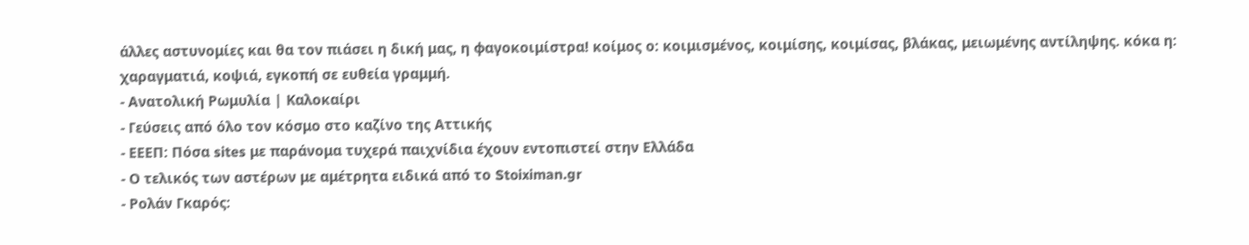άλλες αστυνομίες και θα τον πιάσει η δική μας, η φαγοκοιμίστρα! κοίμος ο: κοιμισμένος, κοιμίσης, κοιμίσας, βλάκας, μειωμένης αντίληψης. κόκα η: χαραγματιά, κοψιά, εγκοπή σε ευθεία γραμμή.
- Ανατολική Ρωμυλία | Καλοκαίρι
- Γεύσεις από όλο τον κόσμο στο καζίνο της Αττικής
- ΕΕΕΠ: Πόσα sites με παράνομα τυχερά παιχνίδια έχουν εντοπιστεί στην Ελλάδα
- Ο τελικός των αστέρων με αμέτρητα ειδικά από το Stoiximan.gr
- Ρολάν Γκαρός: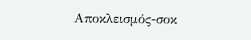Αποκλεισμός-σοκ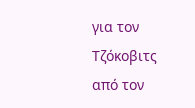για τον Τζόκοβιτς από τον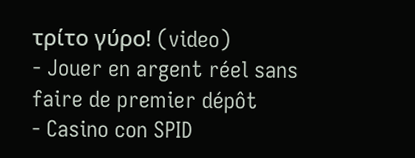τρίτο γύρο! (video)
- Jouer en argent réel sans faire de premier dépôt
- Casino con SPID